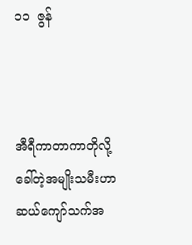၁၁  ဇွန်



အီရီကာတာကာတိုလို့ခေါ်တဲ့အမျိုးသမီးဟာ ဆယ်ကျော်သက်အ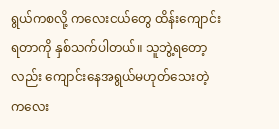ရွယ်ကစလို့ ကလေးငယ်တွေ ထိန်းကျောင်းရတာကို နှစ်သက်ပါတယ်။ သူဘွဲ့ရတော့လည်း ကျောင်းနေအရွယ်မဟုတ်သေးတဲ့ ကလေး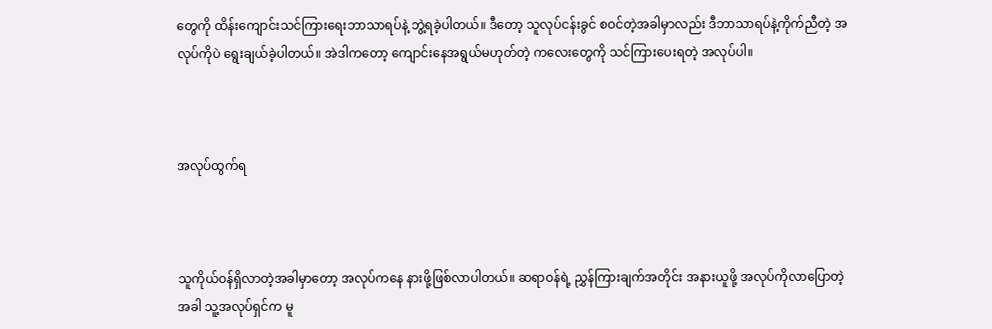တွေကို ထိန်းကျောင်းသင်ကြားရေးဘာသာရပ်နဲ့ ဘွဲ့ရခဲ့ပါတယ်။ ဒီတော့ သူလုပ်ငန်းခွင် စဝင်တဲ့အခါမှာလည်း ဒီဘာသာရပ်နဲ့ကိုက်ညီတဲ့ အလုပ်ကိုပဲ ရွေးချယ်ခဲ့ပါတယ်။ အဲဒါကတော့ ကျောင်းနေအရွယ်မဟုတ်တဲ့ ကလေးတွေကို သင်ကြားပေးရတဲ့ အလုပ်ပါ။



အလုပ်ထွက်ရ



သူကိုယ်ဝန်ရှိလာတဲ့အခါမှာတော့ အလုပ်ကနေ နားဖို့ဖြစ်လာပါတယ်။ ဆရာဝန်ရဲ့ ညွှန်ကြားချက်အတိုင်း အနားယူဖို့ အလုပ်ကိုလာပြောတဲ့အခါ သူ့အလုပ်ရှင်က မူ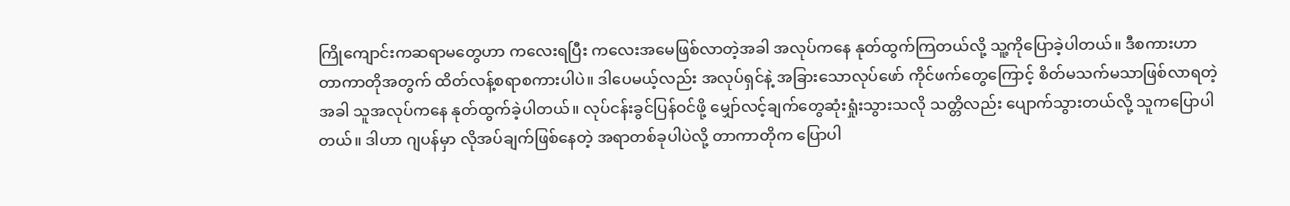ကြိုကျောင်းကဆရာမတွေဟာ ကလေးရပြီး ကလေးအမေဖြစ်လာတဲ့အခါ အလုပ်ကနေ နုတ်ထွက်ကြတယ်လို့ သူ့ကိုပြောခဲ့ပါတယ်။ ဒီစကားဟာ တာကာတိုအတွက် ထိတ်လန့်စရာစကားပါပဲ။ ဒါပေမယ့်လည်း အလုပ်ရှင်နဲ့ အခြားသောလုပ်ဖော် ကိုင်ဖက်တွေကြောင့် စိတ်မသက်မသာဖြစ်လာရတဲ့အခါ သူအလုပ်ကနေ နုတ်ထွက်ခဲ့ပါတယ်။ လုပ်ငန်းခွင်ပြန်ဝင်ဖို့ မျှော်လင့်ချက်တွေဆုံးရှုံးသွားသလို သတ္တိလည်း ပျောက်သွားတယ်လို့ သူကပြောပါတယ်။ ဒါဟာ ဂျပန်မှာ လိုအပ်ချက်ဖြစ်နေတဲ့ အရာတစ်ခုပါပဲလို့ တာကာတိုက ပြောပါ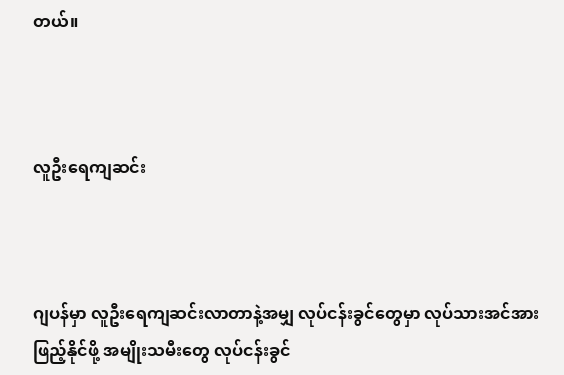တယ်။



လူဦးရေကျဆင်း



ဂျပန်မှာ လူဦးရေကျဆင်းလာတာနဲ့အမျှ လုပ်ငန်းခွင်တွေမှာ လုပ်သားအင်အားဖြည့်နိုင်ဖို့ အမျိုးသမီးတွေ လုပ်ငန်းခွင်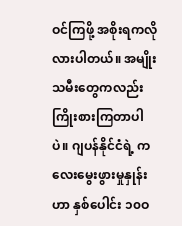ဝင်ကြဖို့ အစိုးရကလိုလားပါတယ်။ အမျိုးသမီးတွေကလည်း ကြိုးစားကြတာပါပဲ။ ဂျပန်နိုင်ငံရဲ့ ကလေးမွေးဖွားမှုနှုန်းဟာ နှစ်ပေါင်း ၁၀ဝ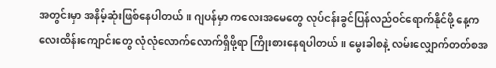အတွင်းမှာ အနိမ့်ဆုံးဖြစ်နေပါတယ်။ ဂျပန်မှာ ကလေးအမေတွေ လုပ်ငန်းခွင်ပြန်လည်ဝင်ရောက်နိုင်ဖို့ နေ့ကလေးထိန်းကျောင်းတွေ လုံလုံလောက်လောက်ရှိဖို့ရာ ကြိုးစားနေရပါတယ်။ မွေးခါစနဲ့ လမ်းလျှောက်တတ်စအ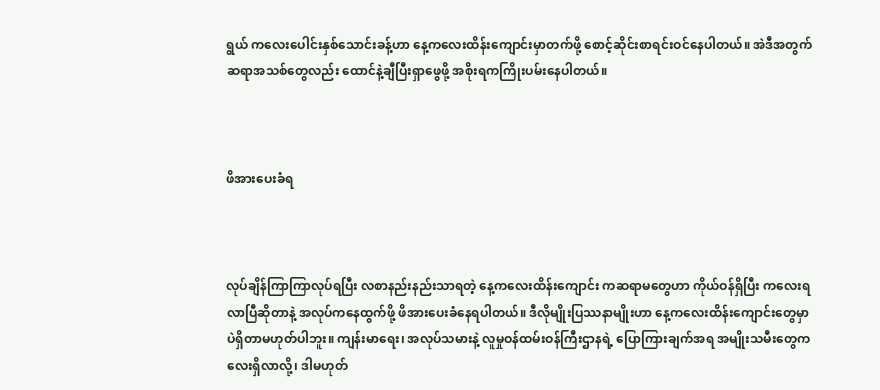ရွယ် ကလေးပေါင်းနှစ်သောင်းခန့်ဟာ နေ့ကလေးထိန်းကျောင်းမှာတက်ဖို့ စောင့်ဆိုင်းစာရင်းဝင်နေပါတယ်။ အဲဒီအတွက် ဆရာအသစ်တွေလည်း ထောင်နဲ့ချီပြီးရှာဖွေဖို့ အစိုးရကကြိုးပမ်းနေပါတယ်။



ဖိအားပေးခံရ



လုပ်ချိန်ကြာကြာလုပ်ရပြီး လစာနည်းနည်းသာရတဲ့ နေ့ကလေးထိန်းကျောင်း ကဆရာမတွေဟာ ကိုယ်ဝန်ရှိပြီး ကလေးရလာပြီဆိုတာနဲ့ အလုပ်ကနေထွက်ဖို့ ဖိအားပေးခံနေရပါတယ်။ ဒီလိုမျိုးပြဿနာမျိုးဟာ နေ့ကလေးထိန်းကျောင်းတွေမှာ ပဲရှိတာမဟုတ်ပါဘူး။ ကျန်းမာရေး၊ အလုပ်သမားနဲ့ လူမှုဝန်ထမ်းဝန်ကြီးဌာနရဲ့ ပြောကြားချက်အရ အမျိုးသမီးတွေကလေးရှိလာလို့၊ ဒါမဟုတ်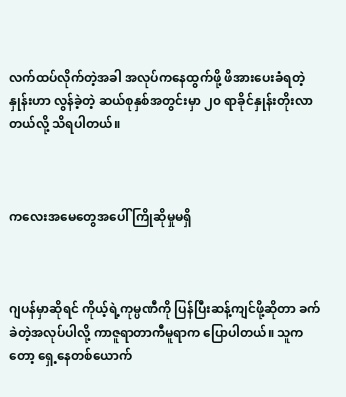လက်ထပ်လိုက်တဲ့အခါ အလုပ်ကနေထွက်ဖို့ ဖိအားပေးခံရတဲ့နှုန်းဟာ လွန်ခဲ့တဲ့ ဆယ်စုနှစ်အတွင်းမှာ ၂၀ ရာခိုင်နှုန်းတိုးလာတယ်လို့ သိရပါတယ်။



ကလေးအမေတွေအပေါ် ကြိုဆိုမှုမရှိ



ဂျပန်မှာဆိုရင် ကိုယ့်ရဲ့ကုမ္ပဏီကို ပြန်ပြီးဆန့်ကျင်ဖို့ဆိုတာ ခက်ခဲတဲ့အလုပ်ပါလို့ ကာဇူရာတာကီမူရာက ပြောပါတယ်။ သူကတော့ ရှေ့နေတစ်ယောက်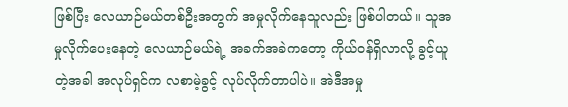ဖြစ်ပြီး လေယာဉ်မယ်တစ်ဦးအတွက် အမှုလိုက်နေသူလည်း ဖြစ်ပါတယ်။ သူအမှုလိုက်ပေးနေတဲ့ လေယာဉ်မယ်ရဲ့ အခက်အခဲကတော့ ကိုယ်ဝန်ရှိလာလို့ ခွင့်ယူတဲ့အခါ အလုပ်ရှင်က လစာမဲ့ခွင့် လုပ်လိုက်တာပါပဲ။ အဲဒီအမှု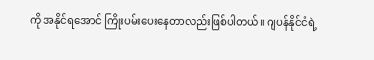ကို အနိုင်ရအောင် ကြိုးပမ်းပေးနေတာလည်းဖြစ်ပါတယ်။ ဂျပန်နိုင်ငံရဲ့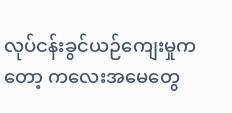လုပ်ငန်းခွင်ယဉ်ကျေးမှုကတော့ ကလေးအမေတွေ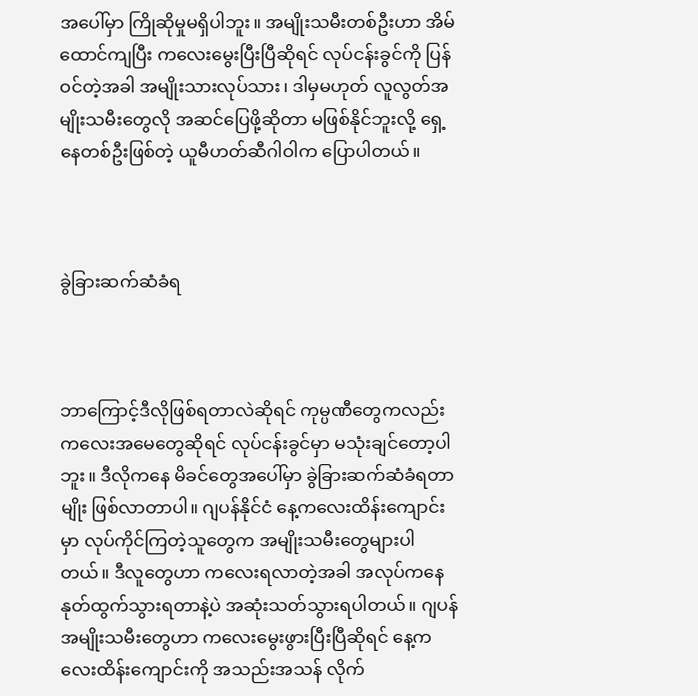အပေါ်မှာ ကြိုဆိုမှုမရှိပါဘူး။ အမျိုးသမီးတစ်ဦးဟာ အိမ်ထောင်ကျပြီး ကလေးမွေးပြီးပြီဆိုရင် လုပ်ငန်းခွင်ကို ပြန်ဝင်တဲ့အခါ အမျိုးသားလုပ်သား၊ ဒါမှမဟုတ် လူလွတ်အမျိုးသမီးတွေလို အဆင်ပြေဖို့ဆိုတာ မဖြစ်နိုင်ဘူးလို့ ရှေ့နေတစ်ဦးဖြစ်တဲ့ ယူမီဟတ်ဆီဂါဝါက ပြောပါတယ်။



ခွဲခြားဆက်ဆံခံရ



ဘာကြောင့်ဒီလိုဖြစ်ရတာလဲဆိုရင် ကုမ္ပဏီတွေကလည်း ကလေးအမေတွေဆိုရင် လုပ်ငန်းခွင်မှာ မသုံးချင်တော့ပါဘူး။ ဒီလိုကနေ မိခင်တွေအပေါ်မှာ ခွဲခြားဆက်ဆံခံရတာမျိုး ဖြစ်လာတာပါ။ ဂျပန်နိုင်ငံ နေ့ကလေးထိန်းကျောင်းမှာ လုပ်ကိုင်ကြတဲ့သူတွေက အမျိုးသမီးတွေများပါတယ်။ ဒီလူတွေဟာ ကလေးရလာတဲ့အခါ အလုပ်ကနေ နုတ်ထွက်သွားရတာနဲ့ပဲ အဆုံးသတ်သွားရပါတယ်။ ဂျပန်အမျိုးသမီးတွေဟာ ကလေးမွေးဖွားပြီးပြီဆိုရင် နေ့ကလေးထိန်းကျောင်းကို အသည်းအသန် လိုက်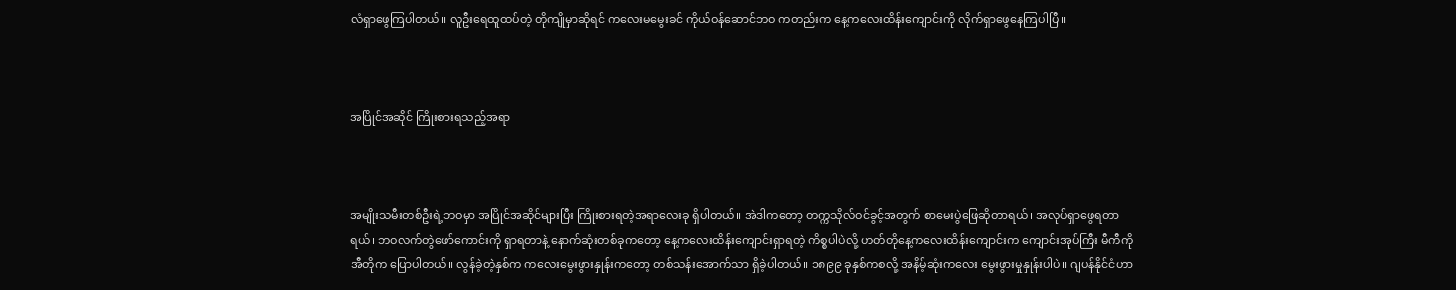လံရှာဖွေကြပါတယ်။ လူဦးရေထူထပ်တဲ့ တိုကျိုမှာဆိုရင် ကလေးမမွေးခင် ကိုယ်ဝန်ဆောင်ဘဝ ကတည်းက နေ့ကလေးထိန်းကျောင်းကို လိုက်ရှာဖွေနေကြပါပြီ။



အပြိုင်အဆိုင် ကြိုးစားရသည့်အရာ



အမျိုးသမီးတစ်ဦးရဲ့ဘဝမှာ အပြိုင်အဆိုင်များပြီး ကြိုးစားရတဲ့အရာလေးခု ရှိပါတယ်။ အဲဒါကတော့ တက္ကသိုလ်ဝင်ခွင့်အတွက် စာမေးပွဲဖြေဆိုတာရယ်၊ အလုပ်ရှာဖွေရတာရယ်၊ ဘဝလက်တွဲဖော်ကောင်းကို ရှာရတာနဲ့ နောက်ဆုံးတစ်ခုကတော့ နေ့ကလေးထိန်းကျောင်းရှာရတဲ့ ကိစ္စပါပဲလို့ ဟတ်တိုနေ့ကလေးထိန်းကျောင်းက ကျောင်းအုပ်ကြီး မီကီကိုအီတိုက ပြောပါတယ်။ လွန်ခဲ့တဲ့နှစ်က ကလေးမွေးဖွားနှုန်းကတော့ တစ်သန်းအောက်သာ ရှိခဲ့ပါတယ်။ ၁၈၉၉ ခုနှစ်ကစလို့ အနိမ့်ဆုံးကလေး မွေးဖွားမှုနှုန်းပါပဲ။ ဂျပန်နိုင်ငံဟာ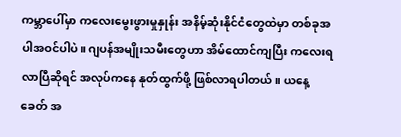ကမ္ဘာပေါ်မှာ ကလေးမွေးဖွားမှုနှုန်း အနိမ့်ဆုံးနိုင်ငံတွေထဲမှာ တစ်ခုအပါအဝင်ပါပဲ။ ဂျပန်အမျိုးသမီးတွေဟာ အိမ်ထောင်ကျပြီး ကလေးရလာပြီဆိုရင် အလုပ်ကနေ နုတ်ထွက်ဖို့ ဖြစ်လာရပါတယ်။ ယနေ့ခေတ် အ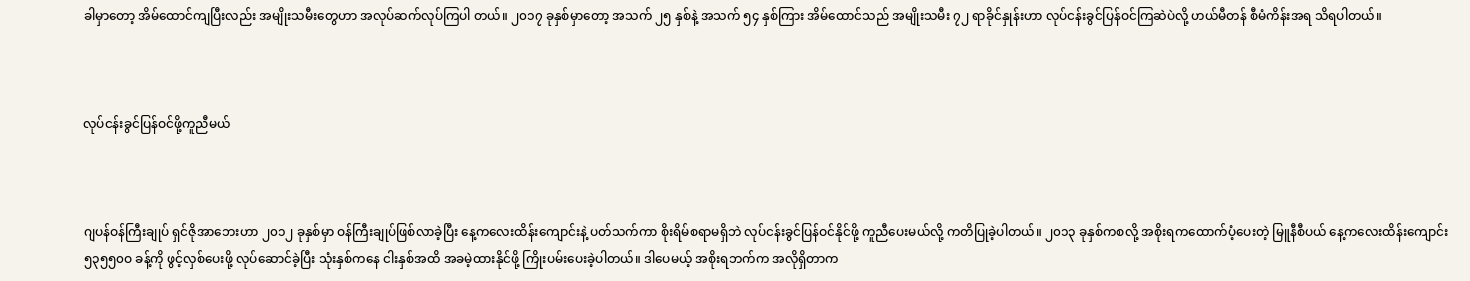ခါမှာတော့ အိမ်ထောင်ကျပြီးလည်း အမျိုးသမီးတွေဟာ အလုပ်ဆက်လုပ်ကြပါ တယ်။ ၂၀၁၇ ခုနှစ်မှာတော့ အသက် ၂၅ နှစ်နဲ့ အသက် ၅၄ နှစ်ကြား အိမ်ထောင်သည် အမျိုးသမီး ၇၂ ရာခိုင်နှုန်းဟာ လုပ်ငန်းခွင်ပြန်ဝင်ကြဆဲပဲလို့ ဟယ်မီတန် စီမံကိန်းအရ သိရပါတယ်။



လုပ်ငန်းခွင်ပြန်ဝင်ဖို့ကူညီမယ်



ဂျပန်ဝန်ကြီးချုပ် ရှင်ဇိုအာဘေးဟာ ၂၀၁၂ ခုနှစ်မှာ ဝန်ကြီးချုပ်ဖြစ်လာခဲ့ပြီး နေ့ကလေးထိန်းကျောင်းနဲ့ ပတ်သက်ကာ စိုးရိမ်စရာမရှိဘဲ လုပ်ငန်းခွင်ပြန်ဝင်နိုင်ဖို့ ကူညီပေးမယ်လို့ ကတိပြုခဲ့ပါတယ်။ ၂၀၁၃ ခုနှစ်ကစလို့ အစိုးရကထောက်ပံ့ပေးတဲ့ မြူနီစီပယ် နေ့ကလေးထိန်းကျောင်း ၅၃၅၅၀ဝ ခန့်ကို ဖွင့်လှစ်ပေးဖို့ လုပ်ဆောင်ခဲ့ပြီး သုံးနှစ်ကနေ ငါးနှစ်အထိ အခမဲ့ထားနိုင်ဖို့ ကြိုးပမ်းပေးခဲ့ပါတယ်။ ဒါပေမယ့် အစိုးရဘက်က အလိုရှိတာက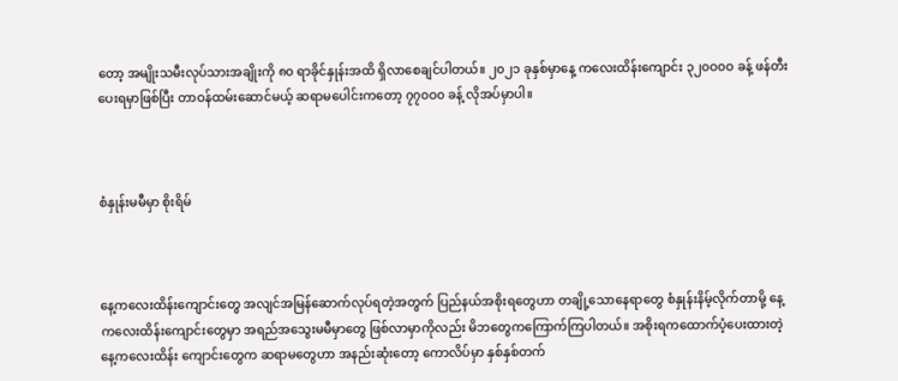တော့ အမျိုးသမီးလုပ်သားအချိုးကို ၈၀ ရာခိုင်နှုန်းအထိ ရှိလာစေချင်ပါတယ်။ ၂၀၂၁ ခုနှစ်မှာနေ့ ကလေးထိန်းကျောင်း ၃၂၀ဝ၀ဝ ခန့် ဖန်တီးပေးရမှာဖြစ်ပြီး တာဝန်ထမ်းဆောင်မယ့် ဆရာမပေါင်းကတော့ ၇၇၀ဝ၀ ခန့် လိုအပ်မှာပါ။



စံနှုန်းမမီမှာ စိုးရိမ်



နေ့ကလေးထိန်းကျောင်းတွေ အလျင်အမြန်ဆောက်လုပ်ရတဲ့အတွက် ပြည်နယ်အစိုးရတွေဟာ တချို့သောနေရာတွေ စံနှုန်းနိမ့်လိုက်တာမို့ နေ့ကလေးထိန်းကျောင်းတွေမှာ အရည်အသွေးမမီမှာတွေ ဖြစ်လာမှာကိုလည်း မိဘတွေကကြောက်ကြပါတယ်။ အစိုးရကထောက်ပံ့ပေးထားတဲ့ နေ့ကလေးထိန်း ကျောင်းတွေက ဆရာမတွေဟာ အနည်းဆုံးတော့ ကောလိပ်မှာ နှစ်နှစ်တက်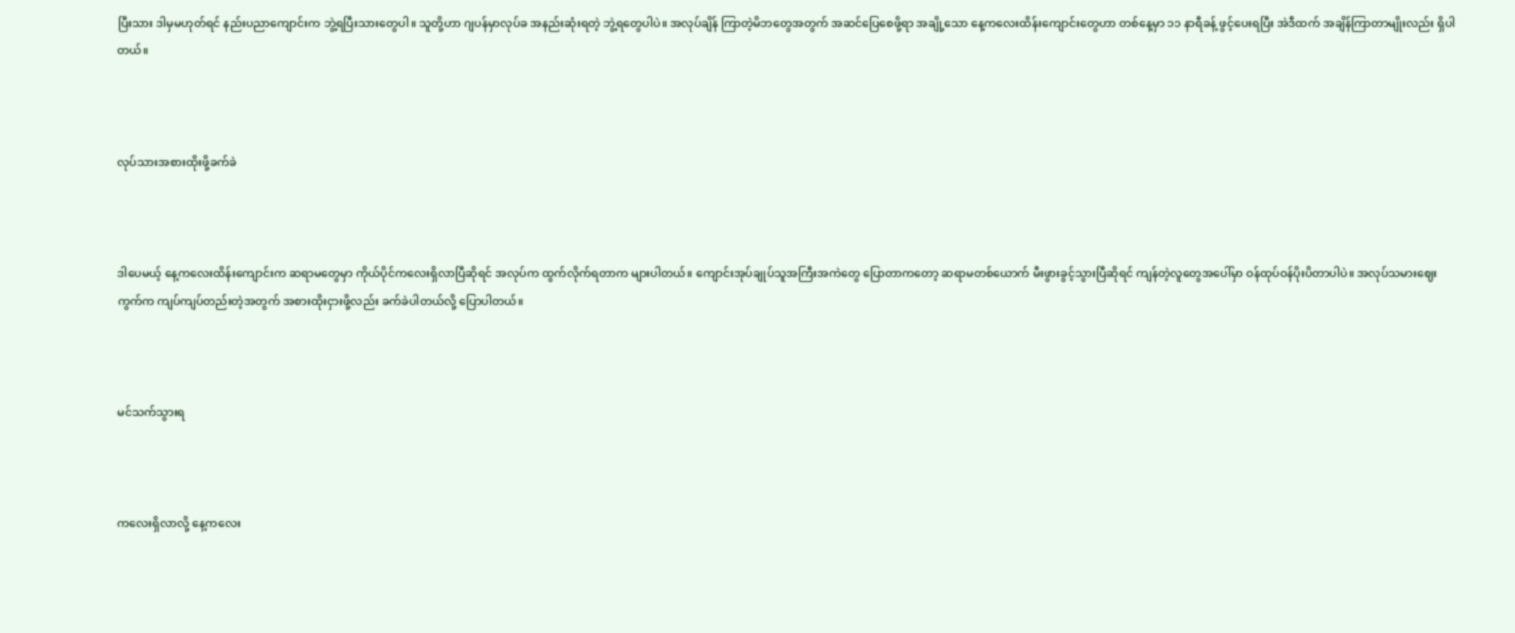ပြီးသား ဒါမှမဟုတ်ရင် နည်းပညာကျောင်းက ဘွဲ့ရပြီးသားတွေပါ။ သူတို့ဟာ ဂျပန်မှာလုပ်ခ အနည်းဆုံးရတဲ့ ဘွဲ့ရတွေပါပဲ။ အလုပ်ချိန် ကြာတဲ့မိဘတွေအတွက် အဆင်ပြေစေဖို့ရာ အချို့သော နေ့ကလေးထိန်းကျောင်းတွေဟာ တစ်နေ့မှာ ၁၁ နာရီခန့် ဖွင့်ပေးရပြီး အဲဒီထက် အချိန်ကြာတာမျိုးလည်း ရှိပါတယ်။



လုပ်သားအစားထိုးဖို့ခက်ခဲ



ဒါပေမယ့် နေ့ကလေးထိန်းကျောင်းက ဆရာမတွေမှာ ကိုယ်ပိုင်ကလေးရှိလာပြီဆိုရင် အလုပ်က ထွက်လိုက်ရတာက များပါတယ်။ ကျောင်းအုပ်ချုပ်သူအကြီးအကဲတွေ ပြောတာကတော့ ဆရာမတစ်ယောက် မီးဖွားခွင့်သွားပြီဆိုရင် ကျန်တဲ့လူတွေအပေါ်မှာ ဝန်ထုပ်ဝန်ပိုးပိတာပါပဲ။ အလုပ်သမားဈေးကွက်က ကျပ်ကျပ်တည်းတဲ့အတွက် အစားထိုးငှားဖို့လည်း ခက်ခဲပါတယ်လို့ ပြောပါတယ်။



မင်သက်သွားရ



ကလေးရှိလာလို့ နေ့ကလေး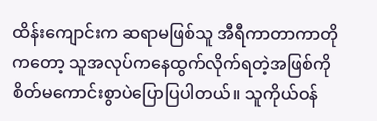ထိန်းကျောင်းက ဆရာမဖြစ်သူ အီရီကာတာကာတို ကတော့ သူအလုပ်ကနေထွက်လိုက်ရတဲ့အဖြစ်ကို စိတ်မကောင်းစွာပဲပြောပြပါတယ်။ သူကိုယ်ဝန်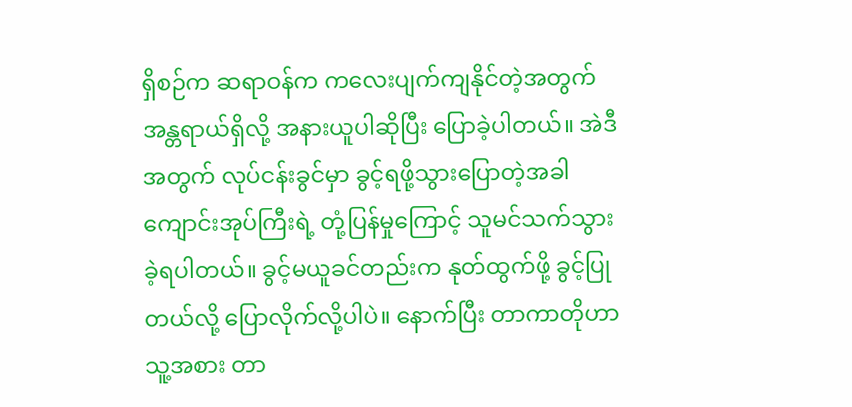ရှိစဉ်က ဆရာဝန်က ကလေးပျက်ကျနိုင်တဲ့အတွက် အန္တရာယ်ရှိလို့ အနားယူပါဆိုပြီး ပြောခဲ့ပါတယ်။ အဲဒီအတွက် လုပ်ငန်းခွင်မှာ ခွင့်ရဖို့သွားပြောတဲ့အခါ ကျောင်းအုပ်ကြီးရဲ့ တုံ့ပြန်မှုကြောင့် သူမင်သက်သွားခဲ့ရပါတယ်။ ခွင့်မယူခင်တည်းက နုတ်ထွက်ဖို့ ခွင့်ပြုတယ်လို့ ပြောလိုက်လို့ပါပဲ။ နောက်ပြီး တာကာတိုဟာ သူ့အစား တာ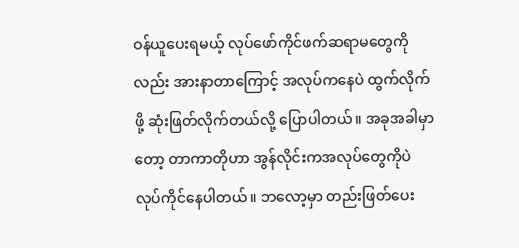ဝန်ယူပေးရမယ့် လုပ်ဖော်ကိုင်ဖက်ဆရာမတွေကိုလည်း အားနာတာကြောင့် အလုပ်ကနေပဲ ထွက်လိုက်ဖို့ ဆုံးဖြတ်လိုက်တယ်လို့ ပြောပါတယ်။ အခုအခါမှာတော့ တာကာတိုဟာ အွန်လိုင်းကအလုပ်တွေကိုပဲ လုပ်ကိုင်နေပါတယ်။ ဘလော့မှာ တည်းဖြတ်ပေး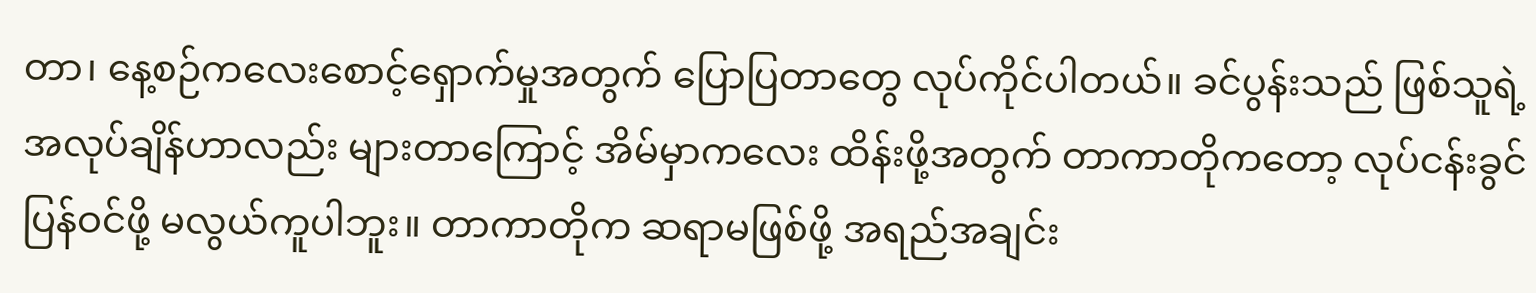တာ၊ နေ့စဉ်ကလေးစောင့်ရှောက်မှုအတွက် ပြောပြတာတွေ လုပ်ကိုင်ပါတယ်။ ခင်ပွန်းသည် ဖြစ်သူရဲ့ အလုပ်ချိန်ဟာလည်း များတာကြောင့် အိမ်မှာကလေး ထိန်းဖို့အတွက် တာကာတိုကတော့ လုပ်ငန်းခွင်ပြန်ဝင်ဖို့ မလွယ်ကူပါဘူး။ တာကာတိုက ဆရာမဖြစ်ဖို့ အရည်အချင်း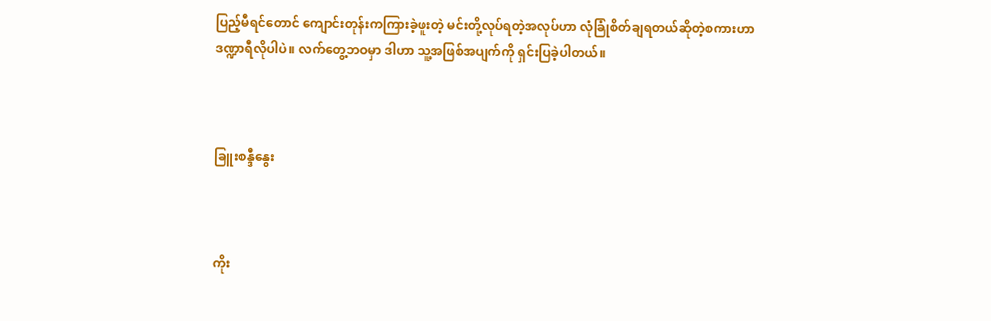ပြည့်မီရင်တောင် ကျောင်းတုန်းကကြားခဲ့ဖူးတဲ့ မင်းတို့လုပ်ရတဲ့အလုပ်ဟာ လုံခြုံစိတ်ချရတယ်ဆိုတဲ့စကားဟာ ဒဏ္ဍာရီလိုပါပဲ။ လက်တွေ့ဘဝမှာ ဒါဟာ သူ့အဖြစ်အပျက်ကို ရှင်းပြခဲ့ပါတယ်။



ခြူးစန္ဒီနွေး



ကိုး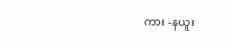ကား -နယူး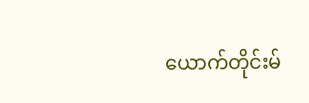ယောက်တိုင်းမ်